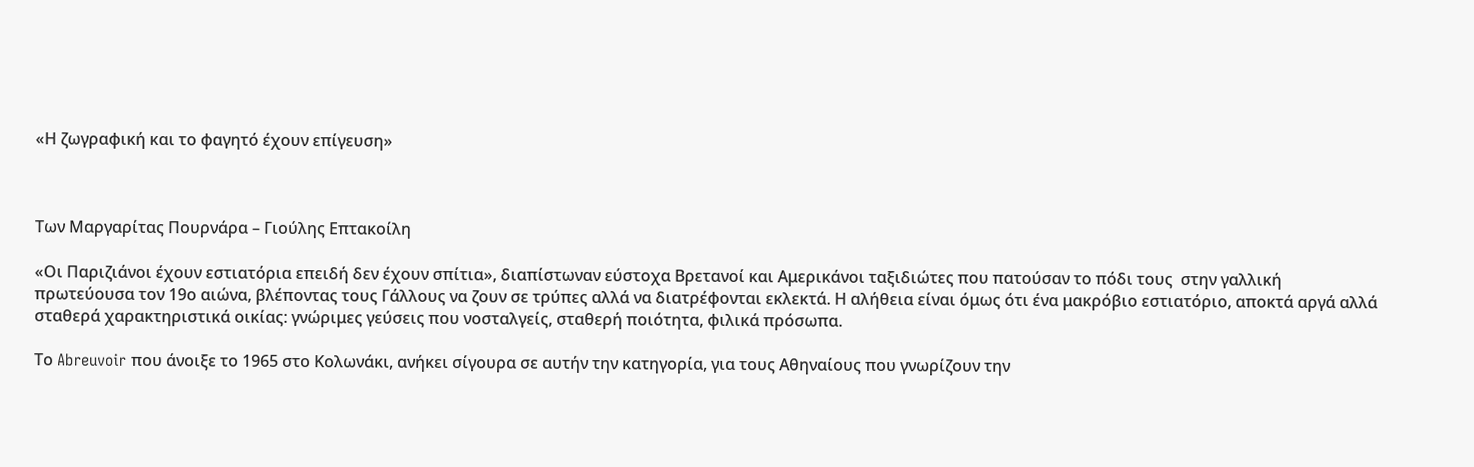«Η ζωγραφική και το φαγητό έχουν επίγευση»



Των Μαργαρίτας Πουρνάρα – Γιούλης Επτακοίλη

«Οι Παριζιάνοι έχουν εστιατόρια επειδή δεν έχουν σπίτια», διαπίστωναν εύστοχα Βρετανοί και Αμερικάνοι ταξιδιώτες που πατούσαν το πόδι τους  στην γαλλική πρωτεύουσα τον 19ο αιώνα, βλέποντας τους Γάλλους να ζουν σε τρύπες αλλά να διατρέφονται εκλεκτά. Η αλήθεια είναι όμως ότι ένα μακρόβιο εστιατόριο, αποκτά αργά αλλά σταθερά χαρακτηριστικά οικίας: γνώριμες γεύσεις που νοσταλγείς, σταθερή ποιότητα, φιλικά πρόσωπα.

Το Abreuvoir που άνοιξε το 1965 στο Κολωνάκι, ανήκει σίγουρα σε αυτήν την κατηγορία, για τους Αθηναίους που γνωρίζουν την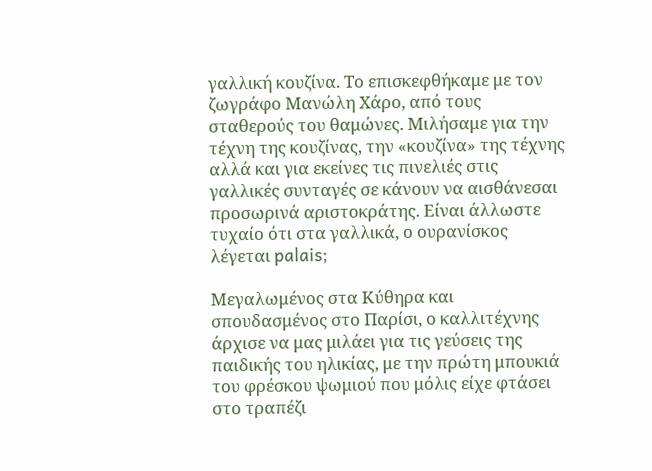γαλλική κουζίνα. Το επισκεφθήκαμε με τον ζωγράφο Μανώλη Χάρο, από τους σταθερούς του θαμώνες. Μιλήσαμε για την τέχνη της κουζίνας, την «κουζίνα» της τέχνης αλλά και για εκείνες τις πινελιές στις γαλλικές συνταγές σε κάνουν να αισθάνεσαι προσωρινά αριστοκράτης. Είναι άλλωστε τυχαίο ότι στα γαλλικά, ο ουρανίσκος λέγεται palais;

Μεγαλωμένος στα Κύθηρα και σπουδασμένος στο Παρίσι, ο καλλιτέχνης άρχισε να μας μιλάει για τις γεύσεις της παιδικής του ηλικίας, με την πρώτη μπουκιά του φρέσκου ψωμιού που μόλις είχε φτάσει στο τραπέζι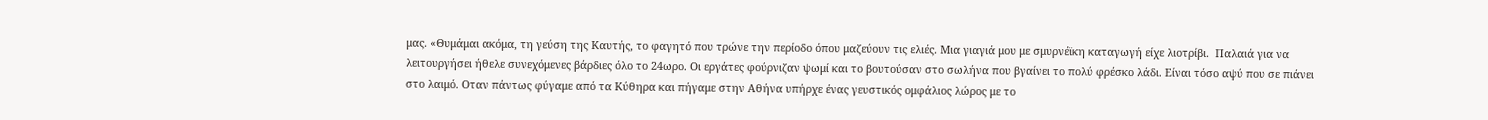μας. «Θυμάμαι ακόμα, τη γεύση της Καυτής, το φαγητό που τρώνε την περίοδο όπου μαζεύουν τις ελιές. Μια γιαγιά μου με σμυρνέϊκη καταγωγή είχε λιοτρίβι.  Παλαιά για να λειτουργήσει ήθελε συνεχόμενες βάρδιες όλο το 24ωρο. Oι εργάτες φούρνιζαν ψωμί και το βουτούσαν στο σωλήνα που βγαίνει το πολύ φρέσκο λάδι. Είναι τόσο αψύ που σε πιάνει στο λαιμό. Οταν πάντως φύγαμε από τα Κύθηρα και πήγαμε στην Αθήνα υπήρχε ένας γευστικός ομφάλιος λώρος με το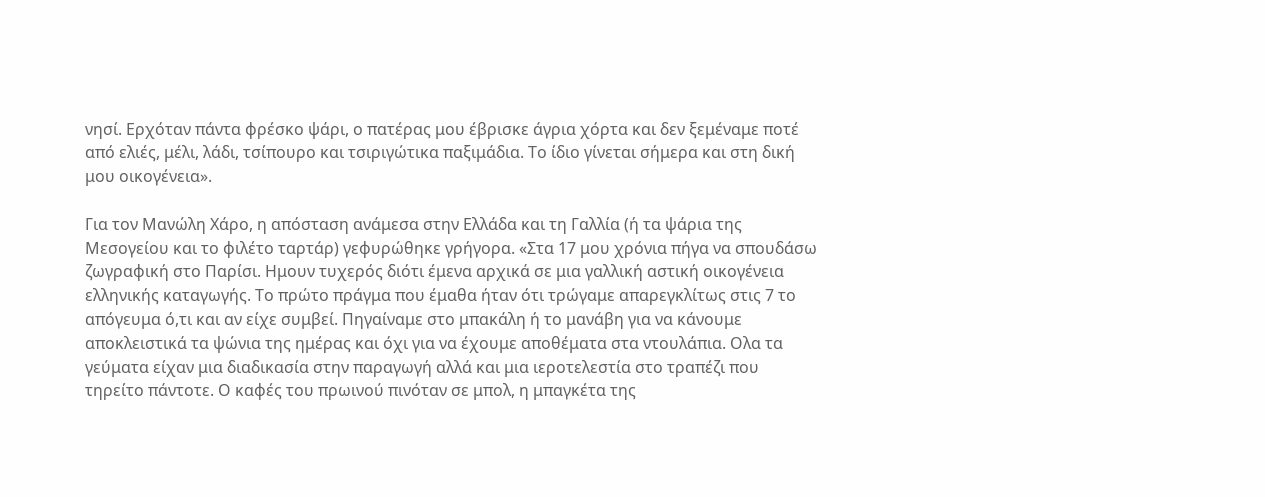νησί. Ερχόταν πάντα φρέσκο ψάρι, ο πατέρας μου έβρισκε άγρια χόρτα και δεν ξεμέναμε ποτέ από ελιές, μέλι, λάδι, τσίπουρο και τσιριγώτικα παξιμάδια. Το ίδιο γίνεται σήμερα και στη δική μου οικογένεια».

Για τον Μανώλη Χάρο, η απόσταση ανάμεσα στην Ελλάδα και τη Γαλλία (ή τα ψάρια της Μεσογείου και το φιλέτο ταρτάρ) γεφυρώθηκε γρήγορα. «Στα 17 μου χρόνια πήγα να σπουδάσω ζωγραφική στο Παρίσι. Ημουν τυχερός διότι έμενα αρχικά σε μια γαλλική αστική οικογένεια ελληνικής καταγωγής. Το πρώτο πράγμα που έμαθα ήταν ότι τρώγαμε απαρεγκλίτως στις 7 το απόγευμα ό,τι και αν είχε συμβεί. Πηγαίναμε στο μπακάλη ή το μανάβη για να κάνουμε αποκλειστικά τα ψώνια της ημέρας και όχι για να έχουμε αποθέματα στα ντουλάπια. Ολα τα γεύματα είχαν μια διαδικασία στην παραγωγή αλλά και μια ιεροτελεστία στο τραπέζι που τηρείτο πάντοτε. Ο καφές του πρωινού πινόταν σε μπολ, η μπαγκέτα της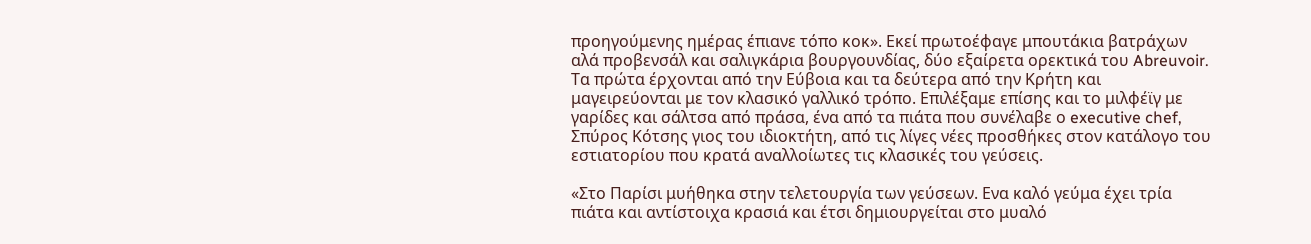προηγούμενης ημέρας έπιανε τόπο κοκ». Εκεί πρωτοέφαγε μπουτάκια βατράχων αλά προβενσάλ και σαλιγκάρια βουργουνδίας, δύο εξαίρετα ορεκτικά του Abreuvoir. Τα πρώτα έρχονται από την Εύβοια και τα δεύτερα από την Κρήτη και μαγειρεύονται με τον κλασικό γαλλικό τρόπο. Επιλέξαμε επίσης και το μιλφέϊγ με γαρίδες και σάλτσα από πράσα, ένα από τα πιάτα που συνέλαβε ο executive chef,  Σπύρος Κότσης γιος του ιδιοκτήτη, από τις λίγες νέες προσθήκες στον κατάλογο του εστιατορίου που κρατά αναλλοίωτες τις κλασικές του γεύσεις.

«Στο Παρίσι μυήθηκα στην τελετουργία των γεύσεων. Ενα καλό γεύμα έχει τρία πιάτα και αντίστοιχα κρασιά και έτσι δημιουργείται στο μυαλό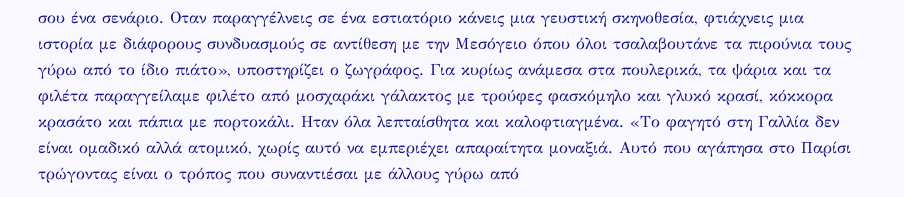σου ένα σενάριο. Οταν παραγγέλνεις σε ένα εστιατόριο κάνεις μια γευστική σκηνοθεσία, φτιάχνεις μια ιστορία με διάφορους συνδυασμούς σε αντίθεση με την Μεσόγειο όπου όλοι τσαλαβουτάνε τα πιρούνια τους γύρω από το ίδιο πιάτο», υποστηρίζει ο ζωγράφος. Για κυρίως ανάμεσα στα πουλερικά, τα ψάρια και τα φιλέτα παραγγείλαμε φιλέτο από μοσχαράκι γάλακτος με τρούφες φασκόμηλο και γλυκό κρασί, κόκκορα κρασάτο και πάπια με πορτοκάλι. Ηταν όλα λεπταίσθητα και καλοφτιαγμένα. «Το φαγητό στη Γαλλία δεν είναι ομαδικό αλλά ατομικό, χωρίς αυτό να εμπεριέχει απαραίτητα μοναξιά. Αυτό που αγάπησα στο Παρίσι τρώγοντας είναι ο τρόπος που συναντιέσαι με άλλους γύρω από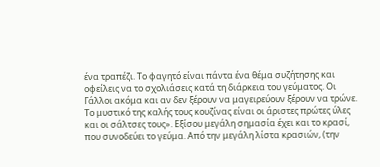ένα τραπέζι. Το φαγητό είναι πάντα ένα θέμα συζήτησης και οφείλεις να το σχολιάσεις κατά τη διάρκεια του γεύματος. Οι Γάλλοι ακόμα και αν δεν ξέρουν να μαγειρεύουν ξέρουν να τρώνε. Το μυστικό της καλής τους κουζίνας είναι οι άριστες πρώτες ύλες και οι σάλτσες τους». Εξίσου μεγάλη σημασία έχει και το κρασί, που συνοδεύει το γεύμα. Από την μεγάλη λίστα κρασιών, (την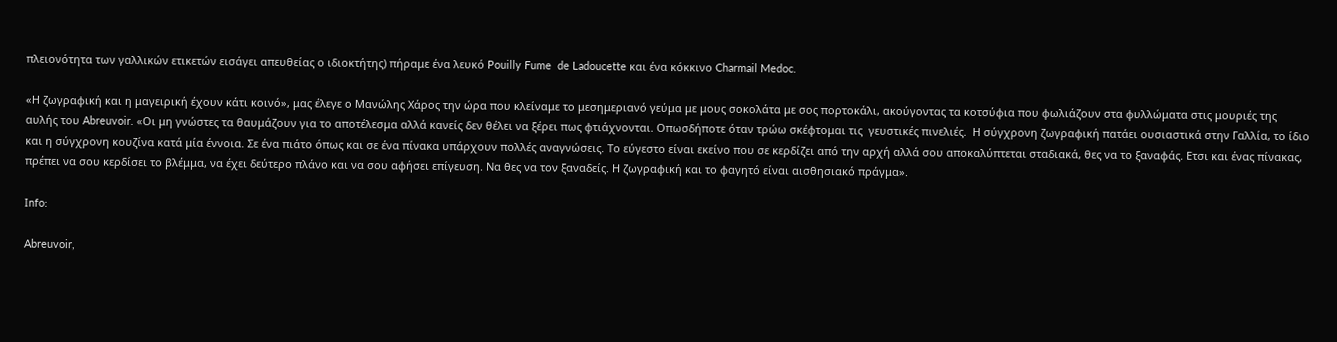πλειονότητα των γαλλικών ετικετών εισάγει απευθείας ο ιδιοκτήτης) πήραμε ένα λευκό Pouilly Fume  de Ladoucette και ένα κόκκινο Charmail Medoc.

«Η ζωγραφική και η μαγειρική έχουν κάτι κοινό», μας έλεγε ο Μανώλης Χάρος την ώρα που κλείναμε το μεσημεριανό γεύμα με μους σοκολάτα με σος πορτοκάλι, ακούγοντας τα κοτσύφια που φωλιάζουν στα φυλλώματα στις μουριές της αυλής του Abreuvoir. «Οι μη γνώστες τα θαυμάζουν για το αποτέλεσμα αλλά κανείς δεν θέλει να ξέρει πως φτιάχνονται. Οπωσδήποτε όταν τρώω σκέφτομαι τις  γευστικές πινελιές.  Η σύγχρονη ζωγραφική πατάει ουσιαστικά στην Γαλλία, το ίδιο και η σύγχρονη κουζίνα κατά μία έννοια. Σε ένα πιάτο όπως και σε ένα πίνακα υπάρχουν πολλές αναγνώσεις. Το εύγεστο είναι εκείνο που σε κερδίζει από την αρχή αλλά σου αποκαλύπτεται σταδιακά, θες να το ξαναφάς. Ετσι και ένας πίνακας, πρέπει να σου κερδίσει το βλέμμα, να έχει δεύτερο πλάνο και να σου αφήσει επίγευση. Να θες να τον ξαναδείς. Η ζωγραφική και το φαγητό είναι αισθησιακό πράγμα».

Ιnfo:

Abreuvoir,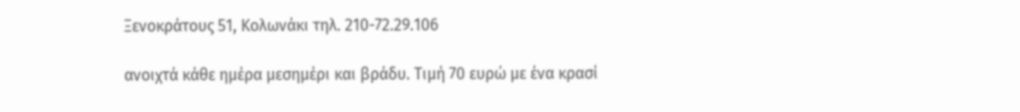Ξενοκράτους 51, Κολωνάκι τηλ. 210-72.29.106

ανοιχτά κάθε ημέρα μεσημέρι και βράδυ. Τιμή 70 ευρώ με ένα κρασί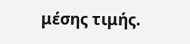μέσης τιμής.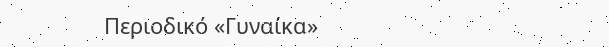Περιοδικό «Γυναίκα»